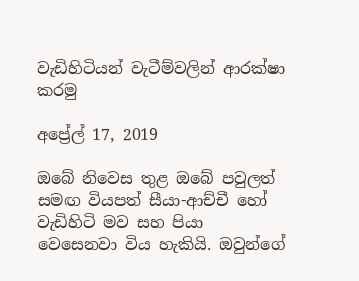වැඩිහිටියන් වැටීම්වලින් ආරක්ෂා කරමු

අප්‍රේල් 17, 2019

ඔබේ නිවෙස තුළ ඔබේ පවුලත් සමඟ වියපත් සීයා-ආච්චී හෝ වැඩිහිටි මව සහ පියා වෙසෙනවා විය හැකියි. ඔවුන්ගේ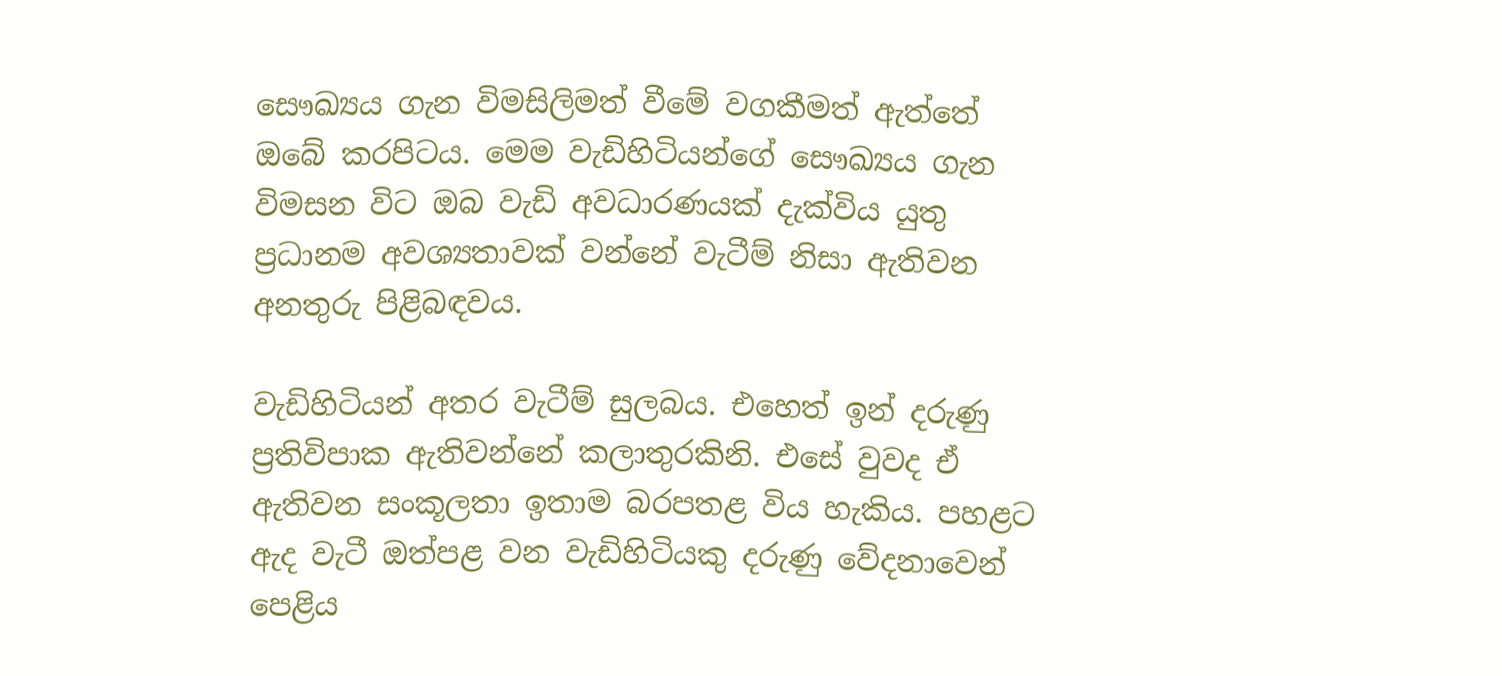සෞඛ්‍යය ගැන විමසිලිමත් වීමේ වගකීමත් ඇත්තේ ඔබේ කරපිටය. මෙම වැඩිහිටියන්ගේ සෞඛ්‍යය ගැන විමසන විට ඔබ වැඩි අවධාරණයක් දැක්විය යුතු ප්‍රධානම අවශ්‍යතාවක් වන්නේ වැටීම් නිසා ඇතිවන අනතුරු පිළිබඳවය.

වැඩිහිටියන් අතර වැටීම් සුලබය. එහෙත් ඉන් දරුණු ප්‍රතිවිපාක ඇතිවන්නේ කලාතුරකිනි. එසේ වුවද ඒ ඇතිවන සංකූලතා ඉතාම බරපතළ විය හැකිය. පහළට ඇද වැටී ඔත්පළ වන වැඩිහිටියකු දරුණු වේදනාවෙන් පෙළිය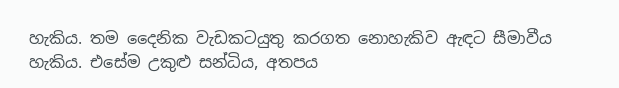හැකිය. තම දෛනික වැඩකටයුතු කරගත නොහැකිව ඇඳට සීමාවීය හැකිය. එසේම උකුළු සන්ධිය, අතපය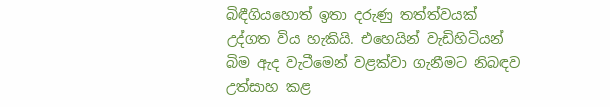බිඳීගියහොත් ඉතා දරුණු තත්ත්වයක් උද්ගත විය හැකියි. එහෙයින් වැඩිහිටියන් බිම ඇද වැටීමෙන් වළක්වා ගැනීමට නිබඳව උත්සාහ කළ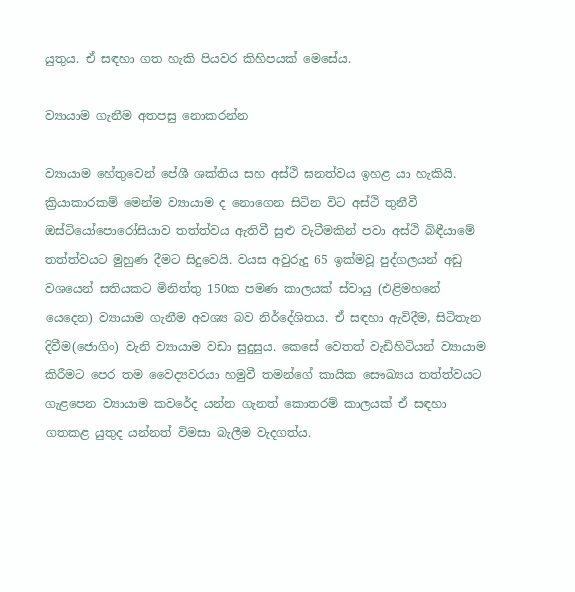යුතුය. ඒ සඳහා ගත හැකි පියවර කිහිපයක් මෙසේය.

ව්‍යායාම ගැනීම අතපසු නොකරන්න

ව්‍යායාම හේතුවෙන් පේශී ශක්තිය සහ අස්ථි ඝනත්වය ඉහළ යා හැකියි. ක්‍රියාකාරකම් මෙන්ම ව්‍යායාම ද නොගෙන සිටින විට අස්ථි තුනීවී ඔස්ටියෝපොරෝසියාව තත්ත්වය ඇතිවී සුළු වැටීමකින් පවා අස්ථි බිඳීයාමේ තත්ත්වයට මුහුණ දීමට සිදුවෙයි. වයස අවුරුදු 65 ඉක්මවූ පුද්ගලයන් අඩු වශයෙන් සතියකට මිනිත්තු 150ක පමණ කාලයක් ස්වායු (එළිමහනේ යෙදෙන) ව්‍යායාම ගැනීම අවශ්‍ය බව නිර්දේශිතය. ඒ සඳහා ඇවිදීම, සිටිතැන දිවීම(ජොගිං) වැනි ව්‍යායාම වඩා සුදුසුය. කෙසේ වෙතත් වැඩිහිටියන් ව්‍යායාම කිරීමට පෙර තම වෛද්‍යවරයා හමුවී තමන්ගේ කායික සෞඛ්‍යය තත්ත්වයට ගැළපෙන ව්‍යායාම කවරේද යන්න ගැනත් කොතරම් කාලයක් ඒ සඳහා ගතකළ යුතුද යන්නත් විමසා බැලීම වැදගත්ය.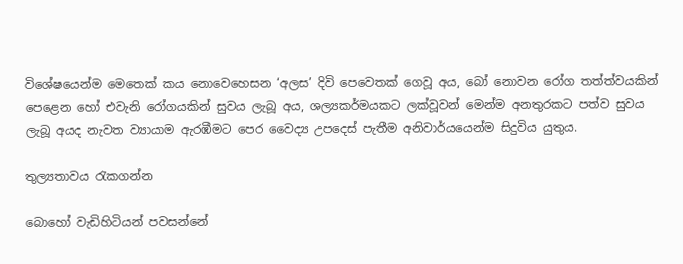විශේෂයෙන්ම මෙතෙක් කය නොවෙහෙසන ‘අලස’ දිවි පෙවෙතක් ගෙවූ අය, බෝ නොවන රෝග තත්ත්වයකින් පෙළෙන හෝ එවැනි රෝගයකින් සුවය ලැබූ අය, ශල්‍යකර්මයකට ලක්වූවන් මෙන්ම අනතුරකට පත්ව සුවය ලැබූ අයද නැවත ව්‍යායාම ඇරඹීමට පෙර වෛද්‍ය උපදෙස් පැතීම අනිවාර්යයෙන්ම සිදුවිය යුතුය.

තුල්‍යතාවය රැකගන්න

බොහෝ වැඩිහිටියන් පවසන්නේ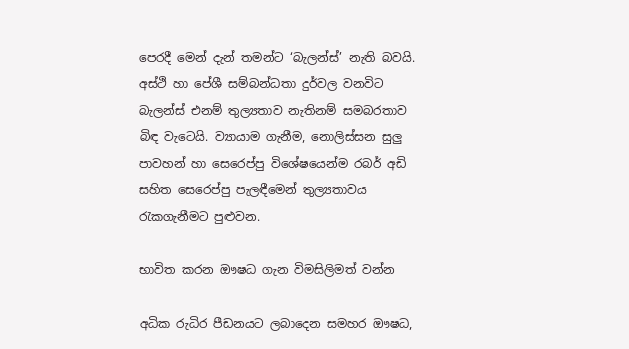පෙරදී මෙන් දැන් තමන්ට ‘බැලන්ස්’ නැති බවයි. අස්ථි හා පේශී සම්බන්ධතා දුර්වල වනවිට බැලන්ස් එනම් තුල්‍යතාව නැතිනම් සමබරතාව බිඳ වැටෙයි. ව්‍යායාම ගැනීම, නොලිස්සන සුලු පාවහන් හා සෙරෙප්පු විශේෂයෙන්ම රබර් අඩි සහිත සෙරෙප්පු පැලඳීමෙන් තුල්‍යතාවය රැකගැනීමට පුළුවන.

භාවිත කරන ඖෂධ ගැන විමසිලිමත් වන්න

අධික රුධිර පීඩනයට ලබාදෙන සමහර ඖෂධ,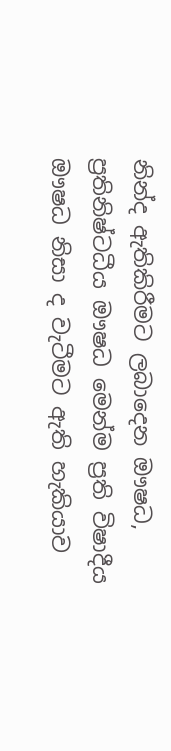නින්ද ඇතිකිරීමට ලබාදෙන ඖෂධ, ප්‍රතිනිෂ්ටධීය ඖෂධ මෙන්ම ප්‍රති විෂාදීය ඖෂධ නිසා ද වැටීමට ඇති හැකියාව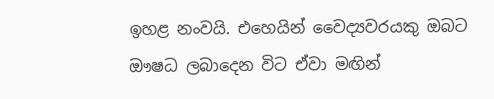ඉහළ නංවයි. එහෙයින් වෛද්‍යවරයකු ඔබට ඖෂධ ලබාදෙන විට ඒවා මඟින්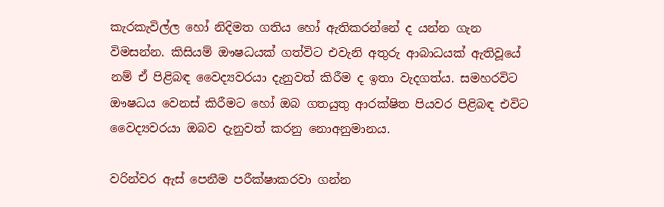කැරකැවිල්ල හෝ නිදිමත ගතිය හෝ ඇතිකරන්නේ ද යන්න ගැන විමසන්න. කිසියම් ඖෂධයක් ගත්විට එවැනි අතුරු ආබාධයක් ඇතිවූයේ නම් ඒ පිළිබඳ වෛද්‍යවරයා දැනුවත් කිරීම ද ඉතා වැදගත්ය. සමහරවිට ඖෂධය වෙනස් කිරීමට හෝ ඔබ ගතයුතු ආරක්ෂිත පියවර පිළිබඳ එවිට වෛද්‍යවරයා ඔබව දැනුවත් කරනු නොඅනුමානය.

වරින්වර ඇස් පෙනීම පරීක්ෂාකරවා ගන්න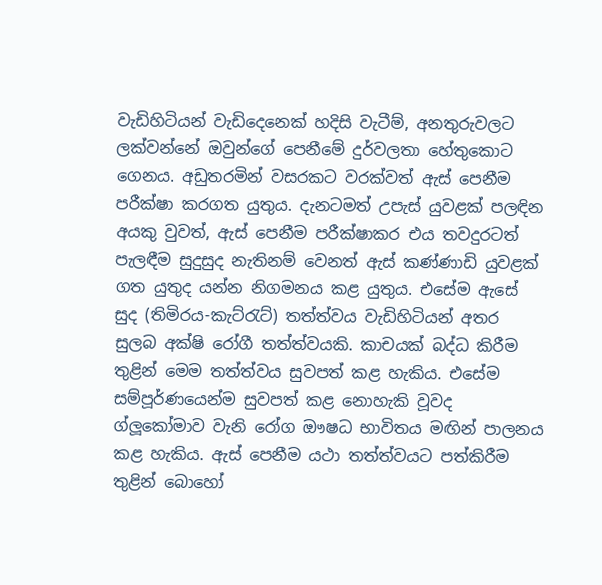වැඩිහිටියන් වැඩිදෙනෙක් හදිසි වැටීම්, අනතුරුවලට ලක්වන්නේ ඔවුන්ගේ පෙනීමේ දුර්වලතා හේතුකොට ගෙනය. අඩුතරමින් වසරකට වරක්වත් ඇස් පෙනීම පරීක්ෂා කරගත යුතුය. දැනටමත් උපැස් යුවළක් පලඳින අයකු වුවත්, ඇස් පෙනීම පරීක්ෂාකර එය තවදුරටත් පැලඳීම සුදුසුද නැතිනම් වෙනත් ඇස් කණ්ණාඩි යුවළක් ගත යුතුද යන්න නිගමනය කළ යුතුය. එසේම ඇසේ සුද (තිමිරය-කැට්රැට්) තත්ත්වය වැඩිහිටියන් අතර සුලබ අක්ෂි රෝගී තත්ත්වයකි. කාචයක් බද්ධ කිරීම තුළින් මෙම තත්ත්වය සුවපත් කළ හැකිය. එසේම සම්පූර්ණයෙන්ම සුවපත් කළ නොහැකි වූවද ග්ලූකෝමාව වැනි රෝග ඖෂධ භාවිතය මඟින් පාලනය කළ හැකිය. ඇස් පෙනීම යථා තත්ත්වයට පත්කිරීම තුළින් බොහෝ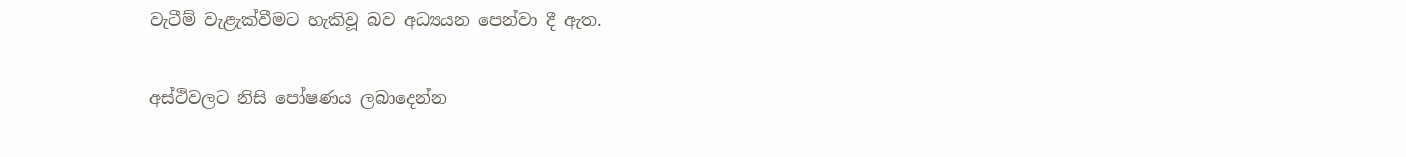වැටීම් වැළැක්වීමට හැකිවූ බව අධ්‍යයන පෙන්වා දී ඇත.

අස්ථිවලට නිසි පෝෂණය ලබාදෙන්න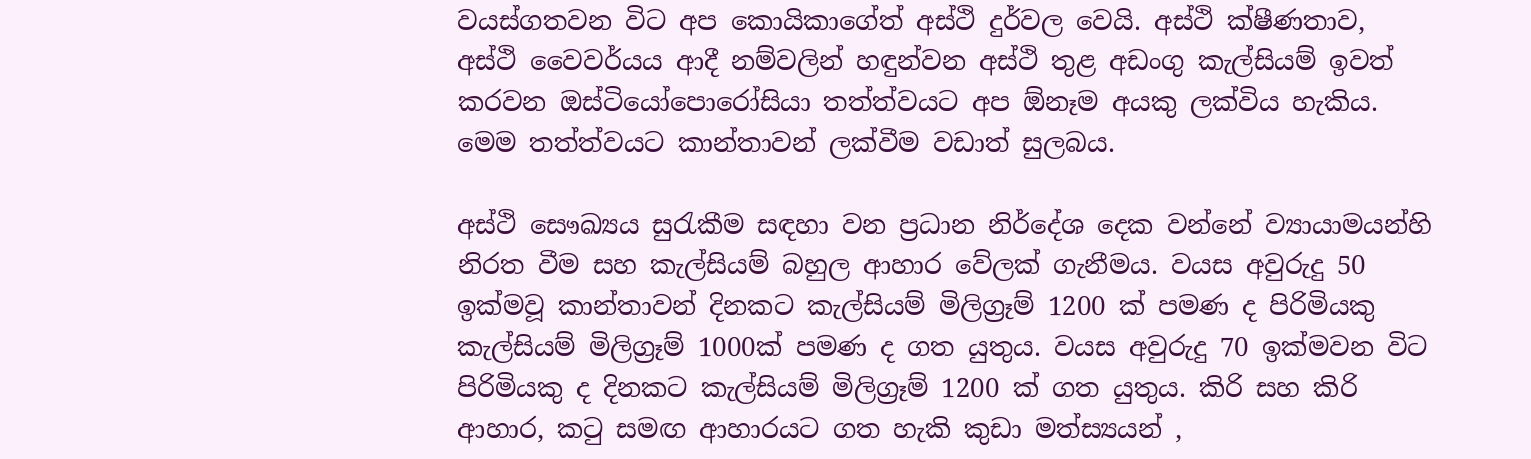වයස්ගතවන විට අප කොයිකාගේත් අස්ථි දුර්වල වෙයි. අස්ථි ක්ෂීණතාව, අස්ථි වෛවර්යය ආදී නම්වලින් හඳුන්වන අස්ථි තුළ අඩංගු කැල්සියම් ඉවත් කරවන ඔස්ටියෝපොරෝසියා තත්ත්වයට අප ඕනෑම අයකු ලක්විය හැකිය. මෙම තත්ත්වයට කාන්තාවන් ලක්වීම වඩාත් සුලබය.

අස්ථි සෞඛ්‍යය සුරැකීම සඳහා වන ප්‍රධාන නිර්දේශ දෙක වන්නේ ව්‍යායාමයන්හි නිරත වීම සහ කැල්සියම් බහුල ආහාර වේලක් ගැනීමය. වයස අවුරුදු 50 ඉක්මවූ කාන්තාවන් දිනකට කැල්සියම් මිලිග්‍රෑම් 1200 ක් පමණ ද පිරිමියකු කැල්සියම් මිලිග්‍රෑම් 1000ක් පමණ ද ගත යුතුය. වයස අවුරුදු 70 ඉක්මවන විට පිරිමියකු ද දිනකට කැල්සියම් මිලිග්‍රෑම් 1200 ක් ගත යුතුය. කිරි සහ කිරි ආහාර, කටු සමඟ ආහාරයට ගත හැකි කුඩා මත්ස්‍යයන් ,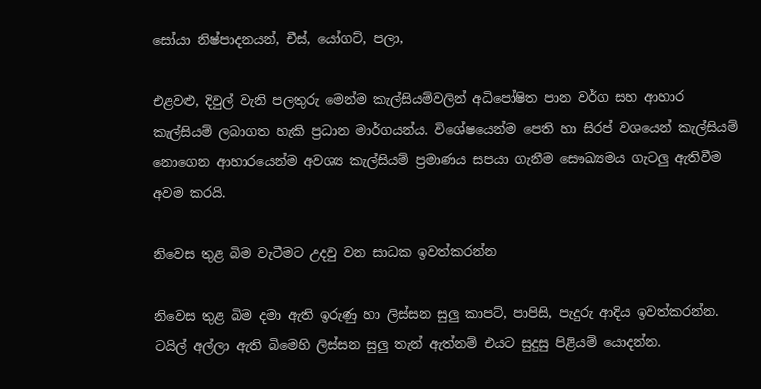සෝයා නිෂ්පාදනයන්, චීස්, යෝගට්, පලා,

එළවළු, දිවුල් වැනි පලතුරු මෙන්ම කැල්සියම්වලින් අධිපෝෂිත පාන වර්ග සහ ආහාර කැල්සියම් ලබාගත හැකි ප්‍රධාන මාර්ගයන්ය. විශේෂයෙන්ම පෙති හා සිරප් වශයෙන් කැල්සියම් නොගෙන ආහාරයෙන්ම අවශ්‍ය කැල්සියම් ප්‍රමාණය සපයා ගැනීම සෞඛ්‍යමය ගැටලු ඇතිවීම අවම කරයි.

නිවෙස තුළ බිම වැටීමට උදවු වන සාධක ඉවත්කරන්න

නිවෙස තුළ බිම දමා ඇති ඉරුණු හා ලිස්සන සුලු කාපට්, පාපිසි, පැදුරු ආදිය ඉවත්කරන්න. ටයිල් අල්ලා ඇති බිමෙහි ලිස්සන සුලු තැන් ඇත්නම් එයට සුදුසු පිළියම් යොදන්න.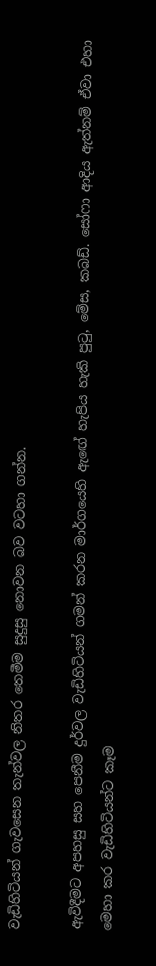වැඩිහිටියන් ගැවසෙන තැන්වල නිතර තෙමීම සුදුසු නොවන බව වටහා ගන්න.

ඇවිදීමට අපහසු සහ පෙනීම දුර්වල වැඩිහිටියන් ගමන් කරන මාර්ගයෙහි ඇඟේ හැපිය හැකි පුටු, මේස, කබඩ්. සෝෆා ආදිය ඇත්නම් ඒවා එහා මෙහා කර වැඩිහිටියන්ට කෑම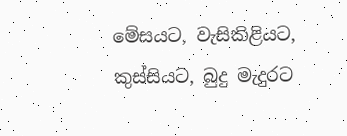මේසයට, වැසිකිළියට, කුස්සියට, බුදු මැදුරට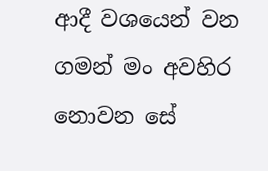ආදී වශයෙන් වන ගමන් මං අවහිර නොවන සේ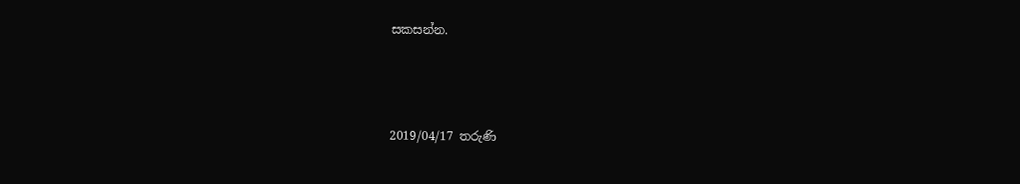සකසන්න.



2019/04/17 තරුණි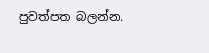පුවත්පත බලන්න.